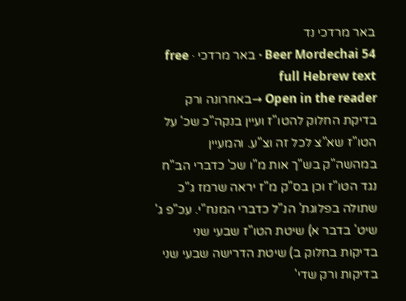באר מרדכי נד
Beer Mordechai 54 · באר מרדכי · free full Hebrew text
Open in the reader →באחרונה ורק בדיקת החלוק להטו"ז ועיין בנקה"כ שכ' על הטו"ז שא"צ לכל זה וצ"ע. והמעיין במהשה"ק בש"ך אות מ"ו שכ' כדברי הב"ח נגד הטו"ז וכן בס"ק מ"ז יראה שרמז ג"כ שתולה בפלוגת' הנ"ל כדברי המנח"י. עכ"פ ג' שיט' בדבר א) שיטת הטו"ז שבעי שני בדיקות בחלוק ב) שיטת הדרישה שבעי שני בדיקות ורק שדי'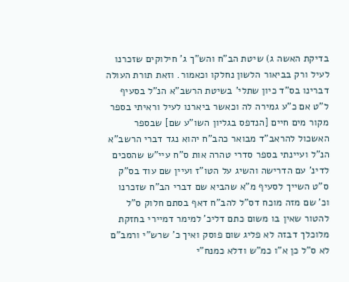בדיקת האשה ג) שיטת הב"ח והש"ך ג' חילוקים שזכרנו לעיל ורק בביאור הלשון נחלקו וכאמור. וזאת תורת העולה דברינו בס"ד כיון שתלי' בשיטת הרשב"א הנ"ל בסעיף ל"ט אם כ"ע גמירה לה וכאשר ביארנו לעיל וראיתי בספר מקור מים חיים [הנדפס בגליון השו"ע שם] שבספר האשכול להראב"ד מבואר כהב"ח יהוא נגד דברי הרשב"א הנ"ל ועיינתי בספר סדרי טהרה אות ס"ח עיי"ש שהסכים לדינ' עם הדרישה והשיג על הטו"ז ועיין שם עוד בס"ק ס"ט השייך לסעיף מ"א שהביא שם דברי הב"ח שזכרנו וכ' שם מזה מוכח דס"ל להב"ח דאף בסתם חלוק ס"ל להטור שאין בו משום כתם דליכ' למימר דמיירי בחזקת מלוכלך דבזה לא פליג שום פוסק ואיך כ' שרש"י ורמב"ם לא ס"ל כן א"ו כמ"ש ודלא כמנח"י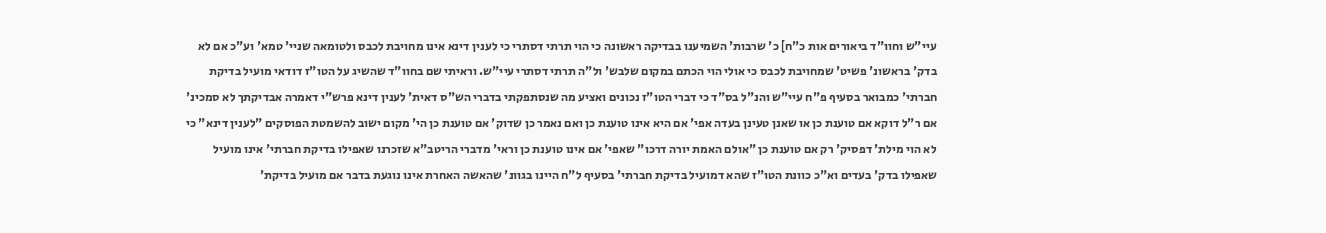עיי"ש וחוו"ד ביאורים אות כ"ח] כ' שרבות' השמיענו בבדיקה ראשונה כי הוי תרתי דסתרי כי לענין דינא אינו מחויבת לכבס ולטומאה שניי' טמא' וע"כ אם לא בדק' בראשונ' פשיט' שמחויבת לכבס כי אולי הוי הכתם במקום שלבש' ול"ה תרתי דסתרי עיי"ש. וראיתי שם בחוו"ד שהשיג על הטו"ז דודאי מועיל בדיקת חברתי' כמבואר בסעיף פ"ח עיי"ש והנ"ל בס"ד כי דברי הטו"ז נכונים ואציע מה שנסתפקתי בדברי הש"ס דאית' לענין דינא פרש"י דאמרה אבדיקתך לא סמכינ' אם ר"ל דוקא אם טוענת כן או שאנן טעינן בעדה אפי' אם היא אינו טוענת כן ואם נאמר כן שדוק' אם טוענת כן הי' מקום ישוב להשמטת הפוסקים "לענין דינא" כי לא הוי מילת' דפסיק' רק אם טוענת כן "אולם האמת יורה דרכו" שאפי' אם אינו טוענת כן וראי' מדברי הריטב"א שזכרנו שאפילו בדיקת חברתי' אינו מועיל שאפילו בדק' בעדים וא"כ כוונת הטו"ז שהא דמועיל בדיקת חברתי' בסעיף ל"ח היינו בגוונ' שהאשה האחרת אינו נוגעת בדבר אם מועיל בדיקת'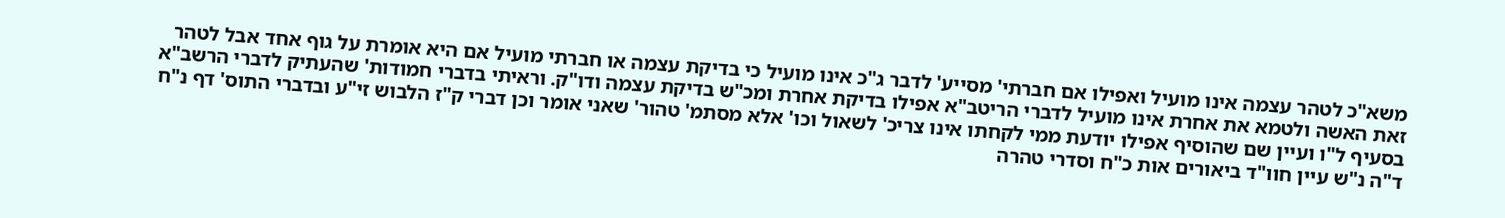משא"כ לטהר עצמה אינו מועיל ואפילו אם חברתי' מסייע' לדבר ג"כ אינו מועיל כי בדיקת עצמה או חברתי מועיל אם היא אומרת על גוף אחד אבל לטהר זאת האשה ולטמא את אחרת אינו מועיל לדברי הריטב"א אפילו בדיקת אחרת ומכ"ש בדיקת עצמה ודו"ק. וראיתי בדברי חמודות' שהעתיק לדברי הרשב"א בסעיף ל"ו ועיין שם שהוסיף אפילו יודעת ממי לקחתו אינו צריכ' לשאול וכו' אלא מסתמ' טהור' שאני אומר וכן דברי ק"ז הלבוש זי"ע ובדברי התוס' דף נ"ח ד"ה נ"ש עיין חוו"ד ביאורים אות כ"ח וסדרי טהרה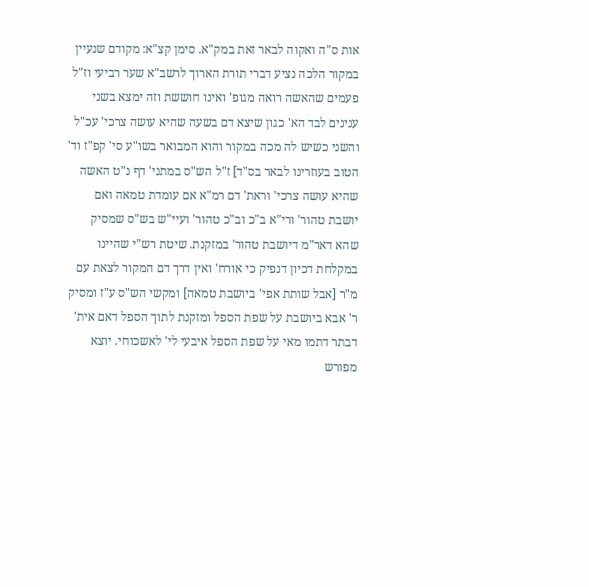אות ס"ה ואקוה לבאר זאת במק"א. סימן קצ"א: מקודם שנעיין במקור הלכה נציע דברי תורת הארוך לרשב"א שער רביעי וז"ל פעמים שהאשה רואה מגופ' ואינו חוששת וזה ימצא בשני ענינים לבד הא' כגון שיצא דם בשעה שהיא עושה צרכי' עכ"ל והשני כשיש לה מכה במקור והוא המבואר בשו"ע סי' קפ"ז וד' הטוב בעוזרינו לבאר בס"ד] ז"ל הש"ס במתני' דף נ"ט האשה שהיא עושה צרכי' וראת' דם רמ"א אם עומדת טמאה ואם יושבת טהור' ורי"א ב"כ וב"כ טהור' ועיי"ש בש"ס שמסיק שהא דאר"מ דיושבת טהור' במזקנת. שיטת רש"י שהיינו במקלחת דכיון דנפיק כי אורח' ואין דרך דם המקור לצאת עם מ"ר [אבל שותת אפי' ביושבת טמאה] ומקשי הש"ס ע"ז ומסיק ר' אבא ביושבת על שפת הספל ומזקנת לתוך הספל דאם אית' דבתר דתמו מאי על שפת הספל איבעי לי' לאשכוחי. יוצא מפורש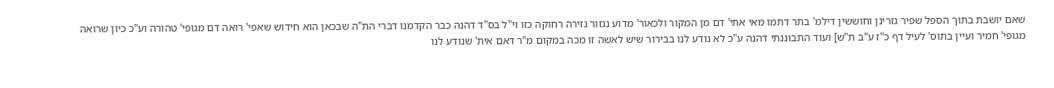שאם יושבת בתוך הספל שפיר גזרינן וחוששין דילמ' בתר דתמו מאי אתי' דם מן המקור ולכאור' מדוע נגזור גזירה רחוקה כזו וי"ל בס"ד דהנה כבר הקדמנו דברי הת"ה שבכאן הוא חידוש שאפי' רואה דם מגופי' טהורה וע"כ כיון שרואה מגופי' חמיר ועיין בתוס' לעיל דף כ"ז ע"ב ת"ש] ועוד התבוננתי דהנה ע"כ לא נודע לנו בבירור שיש לאשה זו מכה במקום מ"ר דאם אית' שנודע לנו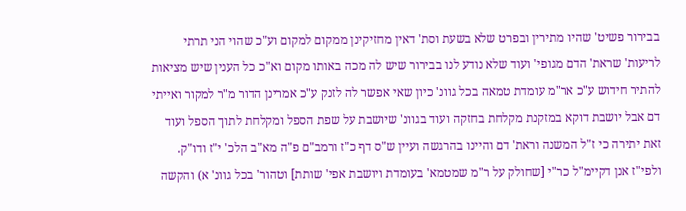בבירור פשיט' שהיו מתירין ובפרט שלא בשעת וסת' דאין מחזיקינן ממקום למקום וע"כ שהוי הני תרתי לריעות' שראת' הדם מגופי' ועוד שלא נודע לנו בבירור שיש לה מכה באותו מקום וא"כ כל הענין שיש מציאות להתיר חידוש ע"כ אר"מ עומדת טמאה בכל גוונ' כיון שאי אפשר לה לזנק ע"כ אמרינן הדור מ"ר למקור ואייתי דם אבל יושבת דוקא במזקנת מקלחת בחזקה ועוד בגוונ' שיושבת על שפת הספל ומקלחת לתוך הספל ועוד זאת יתירה כי ז"ל המשנה וראת' דם והיינו בהרגשה ועיין ש"ס דף כ"ז ורמב"ם פ"ה מא"ב הלכ' י"ז ודו"ק. ולפי"ז אנן דקיימ"ל כר"י [שחולק על ר"מ שמטמא' בעומדת ויושבת אפי' שותת] וטהור' בכל גוונ' א) והקשה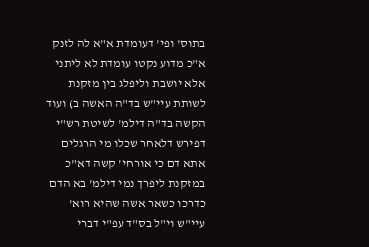בתוס' ופי' דעומדת א"א לה לזנק א"כ מדוע נקטו עומדת לא ליתני אלא יושבת וליפלג בין מזקנת לשותת עיי"ש בד"ה האשה ב) ועוד הקשה בד"ה דילמ' לשיטת רש"י דפירש דלאחר שכלו מי הרגלים אתא דם כי אורחי' קשה דא"כ במזקנת ליפרך נמי דילמ' בא הדם כדרכו כשאר אשה שהיא רוא' עיי"ש וי"ל בס"ד עפ"י דברי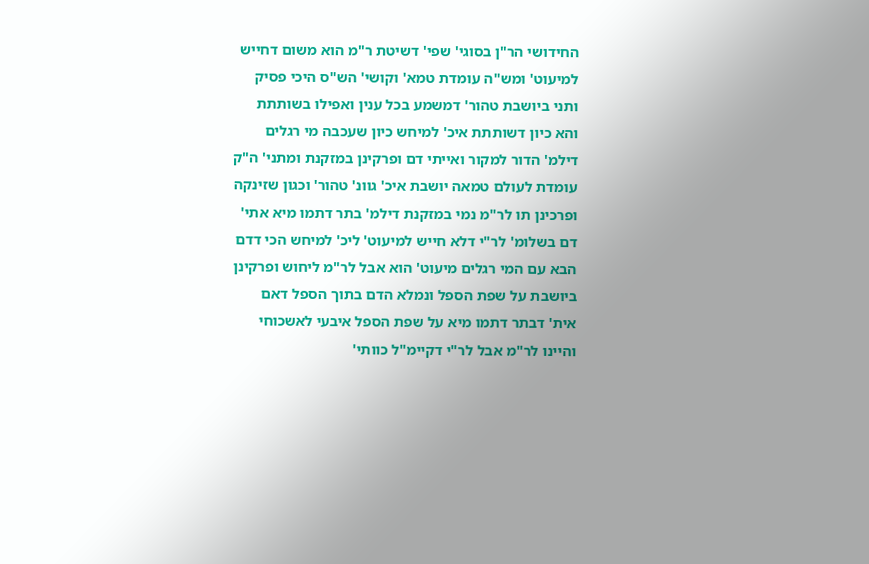החידושי הר"ן בסוגי' שפי' דשיטת ר"מ הוא משום דחייש למיעוט' ומש"ה עומדת טמא' וקושי' הש"ס היכי פסיק ותני ביושבת טהור' דמשמע בכל ענין ואפילו בשותתת והא כיון דשותתת איכ' למיחש כיון שעכבה מי רגלים דילמ' הדור למקור ואייתי דם ופרקינן במזקנת ומתני' ה"ק עומדת לעולם טמאה יושבת איכ' גוונ' טהור' וכגון שזינקה ופרכינן תו לר"מ נמי במזקנת דילמ' בתר דתמו מיא אתי' דם בשלומ' לר"י דלא חייש למיעוט' ליכ' למיחש הכי דדם הבא עם המי רגלים מיעוט' הוא אבל לר"מ ליחוש ופרקינן ביושבת על שפת הספל ונמלא הדם בתוך הספל דאם אית' דבתר דתמו מיא על שפת הספל איבעי לאשכוחי והיינו לר"מ אבל לר"י דקיימ"ל כוותי'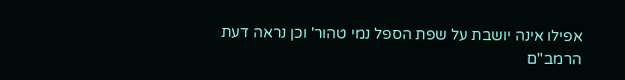אפילו אינה יושבת על שפת הספל נמי טהור' וכן נראה דעת הרמב"ם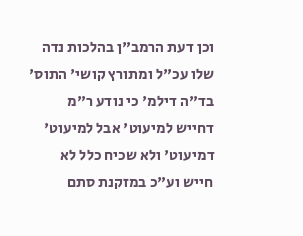וכן דעת הרמב"ן בהלכות נדה שלו עכ"ל ומתורץ קושי' התוס' בד"ה דילמ' כי נודע ר"מ דחייש למיעוט' אבל למיעוט' דמיעוט' ולא שכיח כלל לא חייש וע"כ במזקנת סתם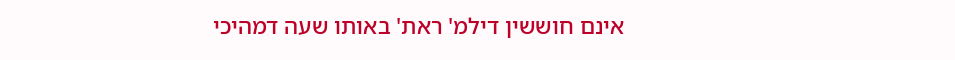אינם חוששין דילמ' ראת' באותו שעה דמהיכי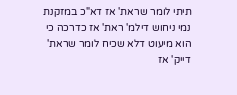תיתי לומר שראת' אז דא"כ במזקנת נמי ניחוש דילמ' ראת' אז כדרכה כי הוא מיעוט דלא שכיח לומר שראת' דייק' אז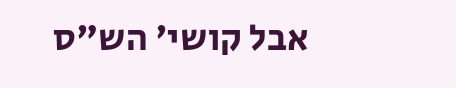אבל קושי' הש"ס